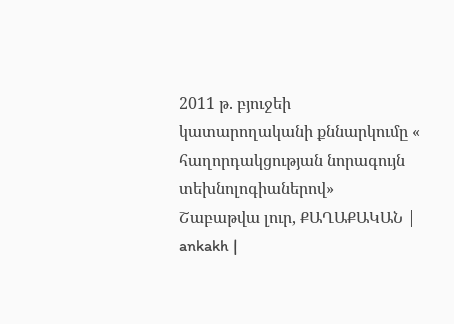2011 թ. բյուջեի կատարողականի քննարկումը « հաղորդակցության նորագույն տեխնոլոգիաներով»
Շաբաթվա լուր, ՔԱՂԱՔԱԿԱՆ | ankakh |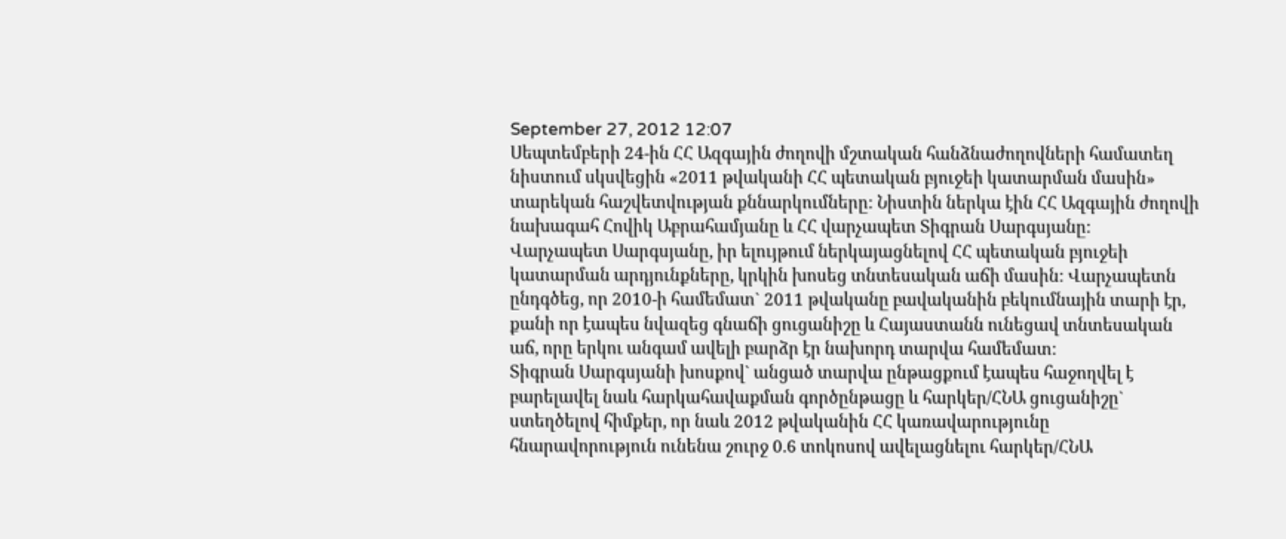September 27, 2012 12:07
Սեպտեմբերի 24-ին ՀՀ Ազգային ժողովի մշտական հանձնաժողովների համատեղ նիստում սկսվեցին «2011 թվականի ՀՀ պետական բյուջեի կատարման մասին» տարեկան հաշվետվության քննարկումները: Նիստին ներկա էին ՀՀ Ազգային ժողովի նախագահ Հովիկ Աբրահամյանը և ՀՀ վարչապետ Տիգրան Սարգսյանը:
Վարչապետ Սարգսյանը, իր ելույթում ներկայացնելով ՀՀ պետական բյուջեի կատարման արդյունքները, կրկին խոսեց տնտեսական աճի մասին: Վարչապետն ընդգծեց, որ 2010-ի համեմատ` 2011 թվականը բավականին բեկումնային տարի էր, քանի որ էապես նվազեց գնաճի ցուցանիշը և Հայաստանն ունեցավ տնտեսական աճ, որը երկու անգամ ավելի բարձր էր նախորդ տարվա համեմատ:
Տիգրան Սարգսյանի խոսքով` անցած տարվա ընթացքում էապես հաջողվել է բարելավել նաև հարկահավաքման գործընթացը և հարկեր/ՀՆԱ ցուցանիշը` ստեղծելով հիմքեր, որ նաև 2012 թվականին ՀՀ կառավարությունը հնարավորություն ունենա շուրջ 0.6 տոկոսով ավելացնելու հարկեր/ՀՆԱ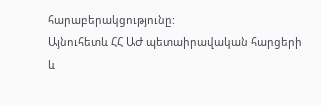հարաբերակցությունը:
Այնուհետև ՀՀ ԱԺ պետաիրավական հարցերի և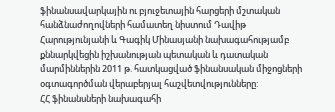ֆինանսավարկային ու բյուջետային հարցերի մշտական հանձնաժողովների համատեղ նիստում Դավիթ Հարությունյանի և Գագիկ Մինասյանի նախագահությամբ քննարկվեցին իշխանության պետական և դատական մարմիններին 2011 թ. հատկացված ֆինանսական միջոցների օգտագործման վերաբերյալ հաշվետվությունները:
ՀՀ ֆինանսների նախագահի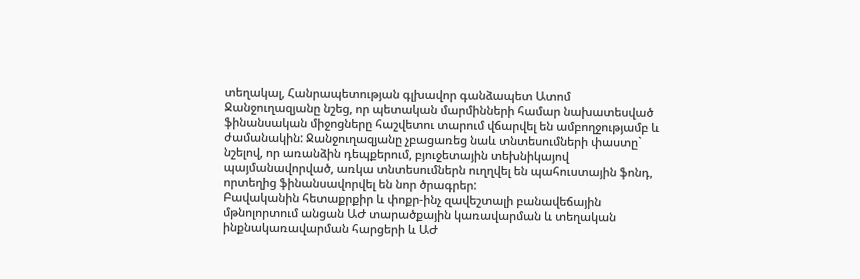տեղակալ, Հանրապետության գլխավոր գանձապետ Ատոմ Ջանջուղազյանը նշեց, որ պետական մարմինների համար նախատեսված ֆինանսական միջոցները հաշվետու տարում վճարվել են ամբողջությամբ և ժամանակին: Ջանջուղազյանը չբացառեց նաև տնտեսումների փաստը` նշելով, որ առանձին դեպքերում, բյուջետային տեխնիկայով պայմանավորված, առկա տնտեսումներն ուղղվել են պահուստային ֆոնդ, որտեղից ֆինանսավորվել են նոր ծրագրեր:
Բավականին հետաքրքիր և փոքր-ինչ զավեշտալի բանավեճային մթնոլորտում անցան ԱԺ տարածքային կառավարման և տեղական ինքնակառավարման հարցերի և ԱԺ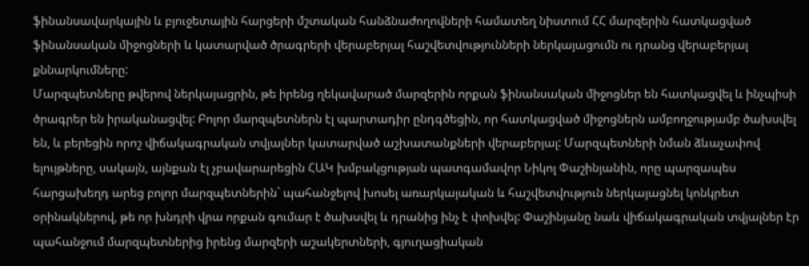ֆինանսավարկային և բյուջետային հարցերի մշտական հանձնաժողովների համատեղ նիստում ՀՀ մարզերին հատկացված ֆինանսական միջոցների և կատարված ծրագրերի վերաբերյալ հաշվետվությունների ներկայացումն ու դրանց վերաբերյալ քննարկումները:
Մարզպետները թվերով ներկայացրին, թե իրենց ղեկավարած մարզերին որքան ֆինանսական միջոցներ են հատկացվել և ինչպիսի ծրագրեր են իրականացվել: Բոլոր մարզպետներն էլ պարտադիր ընդգծեցին, որ հատկացված միջոցներն ամբողջությամբ ծախսվել են, և բերեցին որոշ վիճակագրական տվյալներ կատարված աշխատանքների վերաբերյալ: Մարզպետների նման ձևաչափով ելույթները, սակայն, այնքան էլ չբավարարեցին ՀԱԿ խմբակցության պատգամավոր Նիկոլ Փաշինյանին, որը պարզապես հարցախեղդ արեց բոլոր մարզպետներին` պահանջելով խոսել առարկայական և հաշվետվություն ներկայացնել կոնկրետ օրինակներով, թե որ խնդրի վրա որքան գումար է ծախսվել և դրանից ինչ է փոխվել: Փաշինյանը նաև վիճակագրական տվյալներ էր պահանջում մարզպետներից իրենց մարզերի աշակերտների, գյուղացիական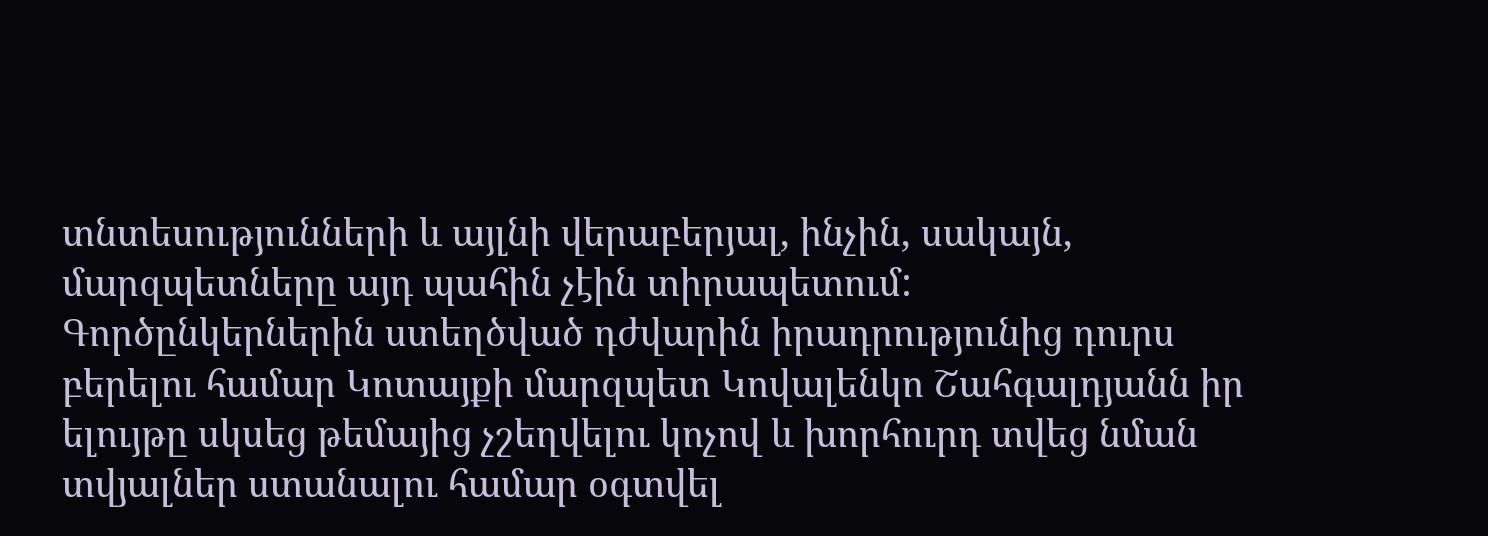տնտեսությունների և այլնի վերաբերյալ, ինչին, սակայն, մարզպետները այդ պահին չէին տիրապետում:
Գործընկերներին ստեղծված դժվարին իրադրությունից դուրս բերելու համար Կոտայքի մարզպետ Կովալենկո Շահգալդյանն իր ելույթը սկսեց թեմայից չշեղվելու կոչով և խորհուրդ տվեց նման տվյալներ ստանալու համար օգտվել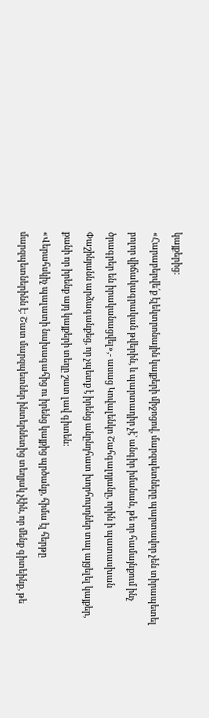կայքերից:
«Հարաբերվե՛ք էլեկտրոնային կայքերի միջոցով, մարզպետները պարտավոր չեն տիրապետել բոլոր վիճակագրական թվերին, և պարտադիր չէ` անգիր իմանան, թե որ համայնքում ինչ ծրագրեր են իրականացվել»,- ասաց Կովալենկո Շահգալդյանը, որին ի պատասխան Փաշինյանն արձագանքեց, որ չպետք է իրենց անընդհատ խորհուրդներ տալ այցելել կայքեր, քանի որ իրենք այդ կայքերի տեղը շատ լավ գիտեն:
«Վերահսկիչ պալատի նախագահից ու իրենց կայքից պրծանք, հիմա էլ հերթը մարզպետներինն է: Շատ մարզպետներ ինտերնետից տեղյակ չէին, որ մենք գիտեինք, թե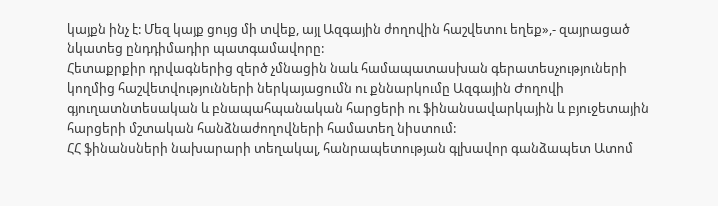կայքն ինչ է: Մեզ կայք ցույց մի տվեք, այլ Ազգային ժողովին հաշվետու եղեք»,- զայրացած նկատեց ընդդիմադիր պատգամավորը:
Հետաքրքիր դրվագներից զերծ չմնացին նաև համապատասխան գերատեսչություների կողմից հաշվետվությունների ներկայացումն ու քննարկումը Ազգային Ժողովի գյուղատնտեսական և բնապահպանական հարցերի ու ֆինանսավարկային և բյուջետային հարցերի մշտական հանձնաժողովների համատեղ նիստում:
ՀՀ ֆինանսների նախարարի տեղակալ, հանրապետության գլխավոր գանձապետ Ատոմ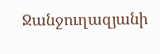Ջանջուղազյանի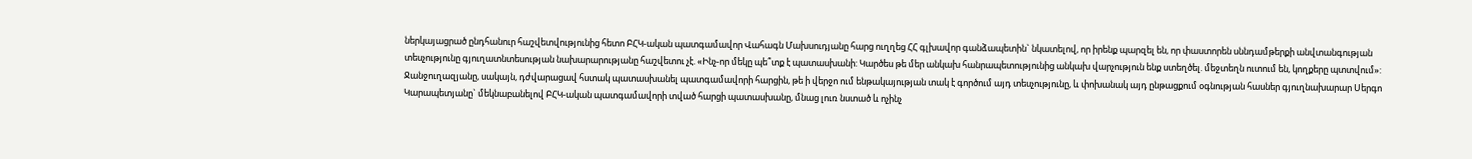ներկայացրած ընդհանուր հաշվետվությունից հետո ԲՀԿ-ական պատգամավոր Վահագն Մախսուդյանը հարց ուղղեց ՀՀ գլխավոր գանձապետին` նկատելով, որ իրենք պարզել են, որ փաստորեն սննդամթերքի անվտանգության տեսչությունը գյուղատնտեսության նախարարությանը հաշվետու չէ. «Ինչ-որ մեկը պե՞տք է պատասխանի: Կարծես թե մեր անկախ հանրապետությունից անկախ վարչություն ենք ստեղծել. մեջտեղն ուտում են, կողքերը պտտվում»:
Ջանջուղազյանը, սակայն, դժվարացավ հստակ պատասխանել պատգամավորի հարցին, թե ի վերջո ում ենթակայության տակ է գործում այդ տեսչությունը, և փոխանակ այդ ընթացքում օգնության հասներ գյուղնախարար Սերգո Կարապետյանը` մեկնաբանելով ԲՀԿ-ական պատգամավորի տված հարցի պատասխանը, մնաց լուռ նստած և ոչինչ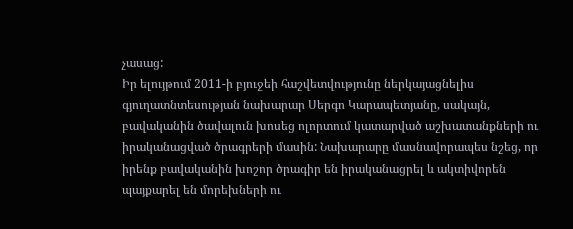չասաց:
Իր ելույթում 2011-ի բյուջեի հաշվետվությունը ներկայացնելիս գյուղատնտեսության նախարար Սերգո Կարապետյանը, սակայն, բավականին ծավալուն խոսեց ոլորտում կատարված աշխատանքների ու իրականացված ծրագրերի մասին: Նախարարը մասնավորապես նշեց, որ իրենք բավականին խոշոր ծրագիր են իրականացրել և ակտիվորեն պայքարել են մորեխների ու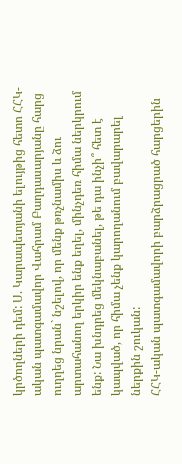կրծողների դեմ: Ս. Կարապետյանի ելույթից հետո ՀՀԿ-ական պատգամավոր Վահրամ Բաղդասարյանը հարց ուղղեց նրան` նշելով, որ մենք թռչնամիս և ձու արտահանող երկիր ենք եղել, մինչդեռ հիմա ներկրում ենք: Նա խնդրեց մեկնաբանել, թե դա ինչի՞ հետ է կապված, որ հիմա չենք կարողանում բավարարել ներքին շուկան:
ՀՀԿ-ական պատգամավորի բարձրացրած հարցերին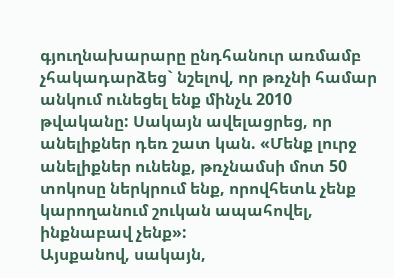գյուղնախարարը ընդհանուր առմամբ չհակադարձեց` նշելով, որ թռչնի համար անկում ունեցել ենք մինչև 2010 թվականը: Սակայն ավելացրեց, որ անելիքներ դեռ շատ կան. «Մենք լուրջ անելիքներ ունենք, թռչնամսի մոտ 50 տոկոսը ներկրում ենք, որովհետև չենք կարողանում շուկան ապահովել, ինքնաբավ չենք»:
Այսքանով, սակայն,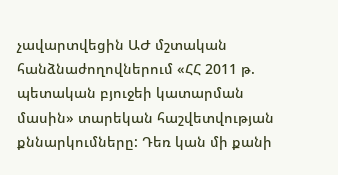չավարտվեցին ԱԺ մշտական հանձնաժողովներում «ՀՀ 2011 թ. պետական բյուջեի կատարման մասին» տարեկան հաշվետվության քննարկումները: Դեռ կան մի քանի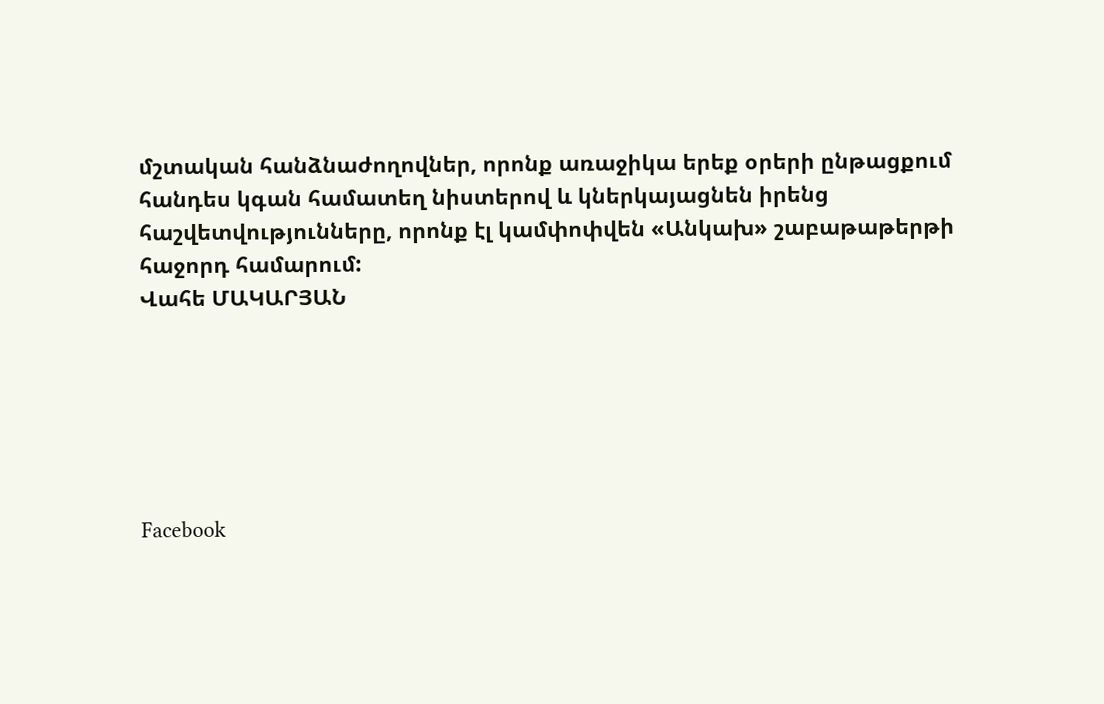մշտական հանձնաժողովներ, որոնք առաջիկա երեք օրերի ընթացքում հանդես կգան համատեղ նիստերով և կներկայացնեն իրենց հաշվետվությունները, որոնք էլ կամփոփվեն «Անկախ» շաբաթաթերթի հաջորդ համարում:
Վահե ՄԱԿԱՐՅԱՆ






Facebook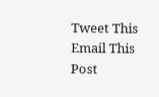Tweet This
Email This Post